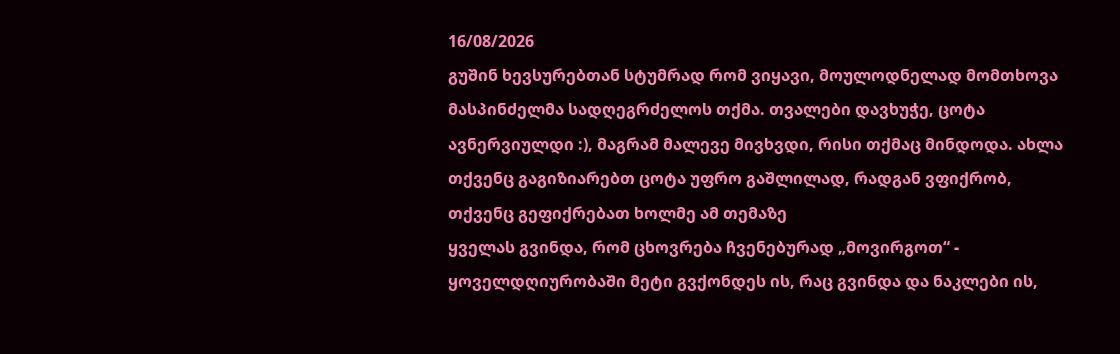16/08/2026
გუშინ ხევსურებთან სტუმრად რომ ვიყავი, მოულოდნელად მომთხოვა მასპინძელმა სადღეგრძელოს თქმა. თვალები დავხუჭე, ცოტა ავნერვიულდი :), მაგრამ მალევე მივხვდი, რისი თქმაც მინდოდა. ახლა თქვენც გაგიზიარებთ ცოტა უფრო გაშლილად, რადგან ვფიქრობ, თქვენც გეფიქრებათ ხოლმე ამ თემაზე
ყველას გვინდა, რომ ცხოვრება ჩვენებურად „მოვირგოთ“ - ყოველდღიურობაში მეტი გვქონდეს ის, რაც გვინდა და ნაკლები ის,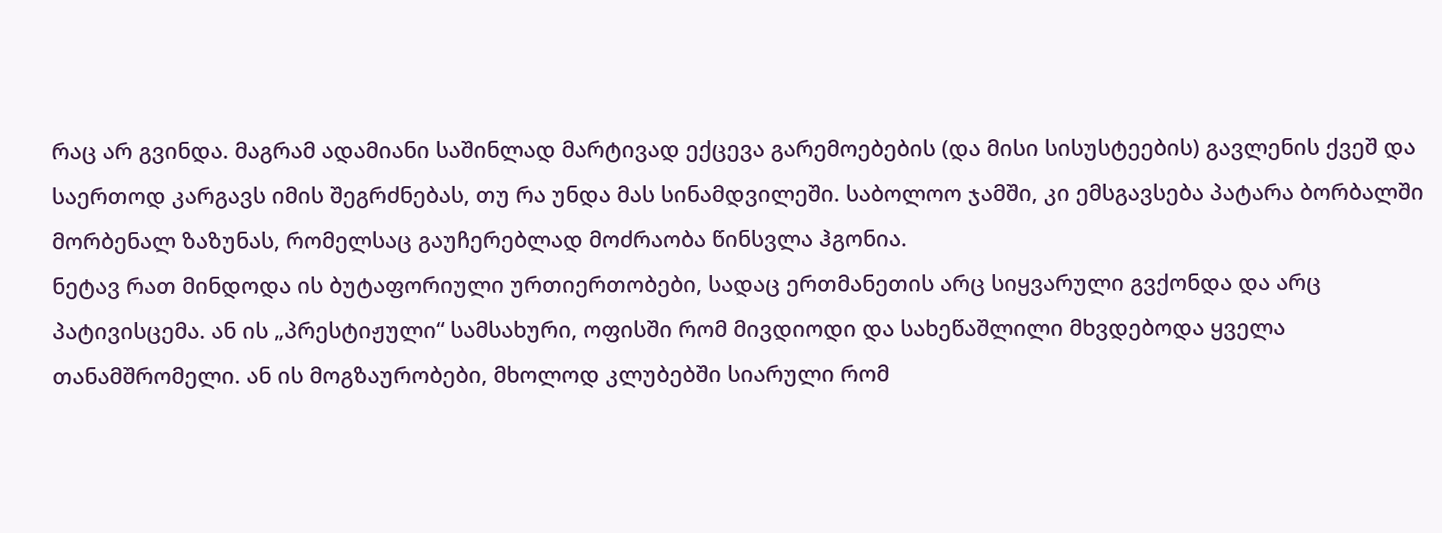რაც არ გვინდა. მაგრამ ადამიანი საშინლად მარტივად ექცევა გარემოებების (და მისი სისუსტეების) გავლენის ქვეშ და საერთოდ კარგავს იმის შეგრძნებას, თუ რა უნდა მას სინამდვილეში. საბოლოო ჯამში, კი ემსგავსება პატარა ბორბალში მორბენალ ზაზუნას, რომელსაც გაუჩერებლად მოძრაობა წინსვლა ჰგონია.
ნეტავ რათ მინდოდა ის ბუტაფორიული ურთიერთობები, სადაც ერთმანეთის არც სიყვარული გვქონდა და არც პატივისცემა. ან ის „პრესტიჟული“ სამსახური, ოფისში რომ მივდიოდი და სახეწაშლილი მხვდებოდა ყველა თანამშრომელი. ან ის მოგზაურობები, მხოლოდ კლუბებში სიარული რომ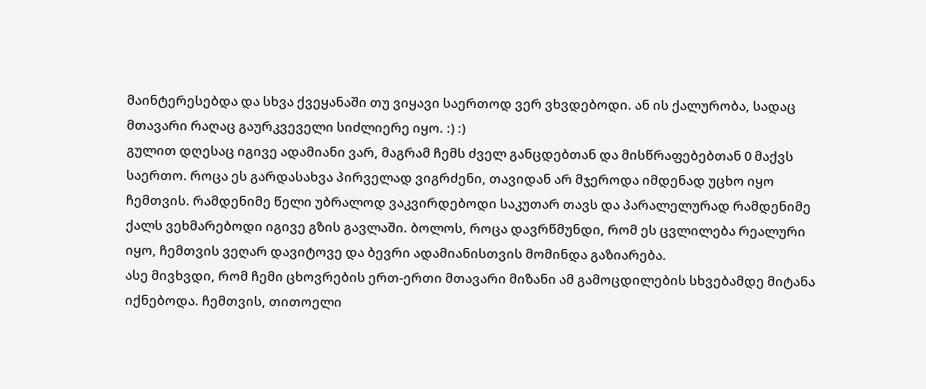მაინტერესებდა და სხვა ქვეყანაში თუ ვიყავი საერთოდ ვერ ვხვდებოდი. ან ის ქალურობა, სადაც მთავარი რაღაც გაურკვეველი სიძლიერე იყო. :) :)
გულით დღესაც იგივე ადამიანი ვარ, მაგრამ ჩემს ძველ განცდებთან და მისწრაფებებთან 0 მაქვს საერთო. როცა ეს გარდასახვა პირველად ვიგრძენი, თავიდან არ მჯეროდა იმდენად უცხო იყო ჩემთვის. რამდენიმე წელი უბრალოდ ვაკვირდებოდი საკუთარ თავს და პარალელურად რამდენიმე ქალს ვეხმარებოდი იგივე გზის გავლაში. ბოლოს, როცა დავრწმუნდი, რომ ეს ცვლილება რეალური იყო, ჩემთვის ვეღარ დავიტოვე და ბევრი ადამიანისთვის მომინდა გაზიარება.
ასე მივხვდი, რომ ჩემი ცხოვრების ერთ-ერთი მთავარი მიზანი ამ გამოცდილების სხვებამდე მიტანა იქნებოდა. ჩემთვის, თითოელი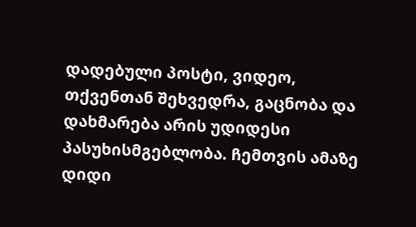დადებული პოსტი, ვიდეო, თქვენთან შეხვედრა, გაცნობა და დახმარება არის უდიდესი პასუხისმგებლობა. ჩემთვის ამაზე დიდი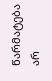წარმატება არ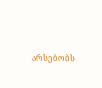არსებობს